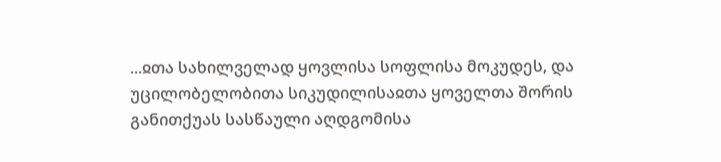...ჲთა სახილველად ყოვლისა სოფლისა მოკუდეს, და უცილობელობითა სიკუდილისაჲთა ყოველთა შორის განითქუას სასწაული აღდგომისა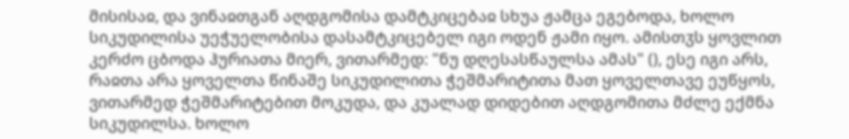მისისაჲ, და ვინაჲთგან აღდგომისა დამტკიცებაჲ სხუა ჟამცა ეგებოდა, ხოლო სიკუდილისა უეჭუელობისა დასამტკიცებელ იგი ოდენ ჟამი იყო. ამისთჳს ყოვლით კერძო ცბოდა ჰურიათა მიერ, ვითარმედ: "ნუ დღესასწაულსა ამას" (), ესე იგი არს, რაჲთა არა ყოველთა წინაშე სიკუდილითა ჭეშმარიტითა მათ ყოველთავე ეუწყოს, ვითარმედ ჭეშმარიტებით მოკუდა, და კუალად დიდებით აღდგომითა მძლე ექმნა სიკუდილსა. ხოლო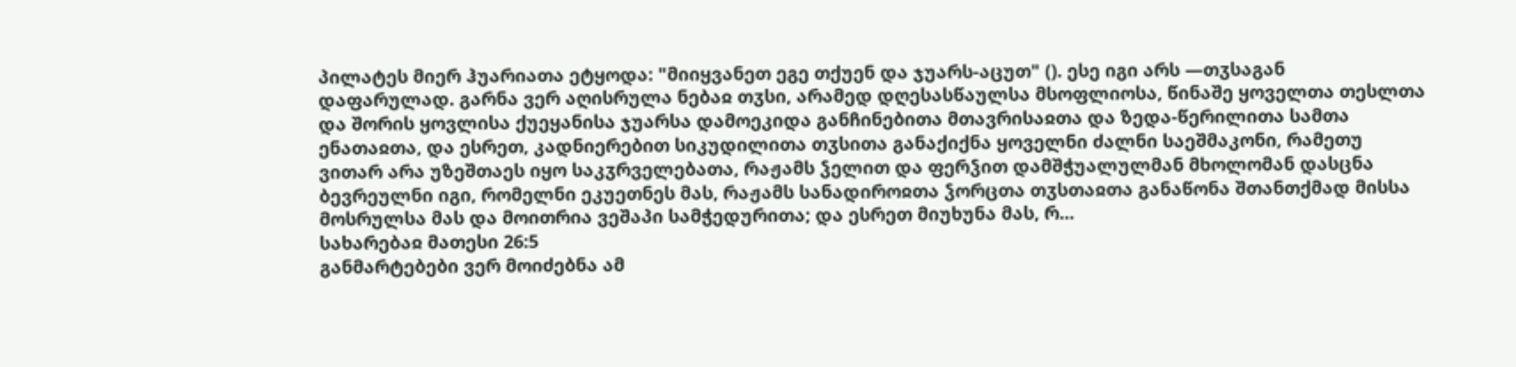პილატეს მიერ ჰუარიათა ეტყოდა: "მიიყვანეთ ეგე თქუენ და ჯუარს-აცუთ" (). ესე იგი არს —თჳსაგან დაფარულად. გარნა ვერ აღისრულა ნებაჲ თჳსი, არამედ დღესასწაულსა მსოფლიოსა, წინაშე ყოველთა თესლთა და შორის ყოვლისა ქუეყანისა ჯუარსა დამოეკიდა განჩინებითა მთავრისაჲთა და ზედა-წერილითა სამთა ენათაჲთა, და ესრეთ, კადნიერებით სიკუდილითა თჳსითა განაქიქნა ყოველნი ძალნი საეშმაკონი, რამეთუ ვითარ არა უზეშთაეს იყო საკჳრველებათა, რაჟამს ჴელით და ფერჴით დამშჭუალულმან მხოლომან დასცნა ბევრეულნი იგი, რომელნი ეკუეთნეს მას, რაჟამს სანადიროჲთა ჴორცთა თჳსთაჲთა განაწონა შთანთქმად მისსა მოსრულსა მას და მოითრია ვეშაპი სამჭედურითა; და ესრეთ მიუხუნა მას, რ...
სახარებაჲ მათესი 26:5
განმარტებები ვერ მოიძებნა ამ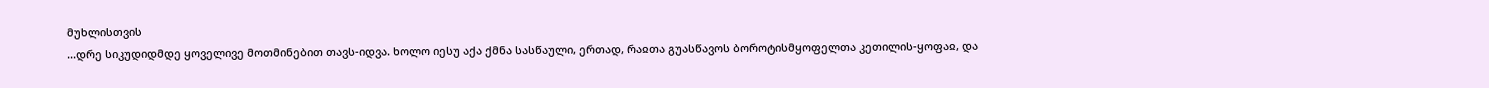მუხლისთვის
...დრე სიკუდიდმდე ყოველივე მოთმინებით თავს-იდვა. ხოლო იესუ აქა ქმნა სასწაული, ერთად, რაჲთა გუასწავოს ბოროტისმყოფელთა კეთილის-ყოფაჲ, და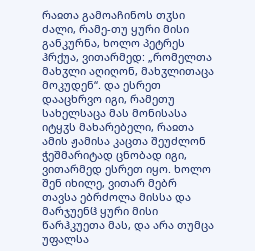რაჲთა გამოაჩინოს თჳსი ძალი, რამე-თუ ყური მისი განკურნა, ხოლო პეტრეს ჰრქუა, ვითარმედ: „რომელთა მახჳლი აღიღონ, მახჳლითაცა მოკუდენ“. და ესრეთ დააცხრვო იგი, რამეთუ სახელსაცა მას მონისასა იტყჳს მახარებელი, რაჲთა ამის ჟამისა კაცთა შეუძლონ ჭეშმარიტად ცნობად იგი, ვითარმედ ესრეთ იყო. ხოლო შენ იხილე, ვითარ მებრ თავსა ებრძოლა მისსა და მარჯუენჱ ყური მისი წარჰკუეთა მას, და არა თუმცა უფალსა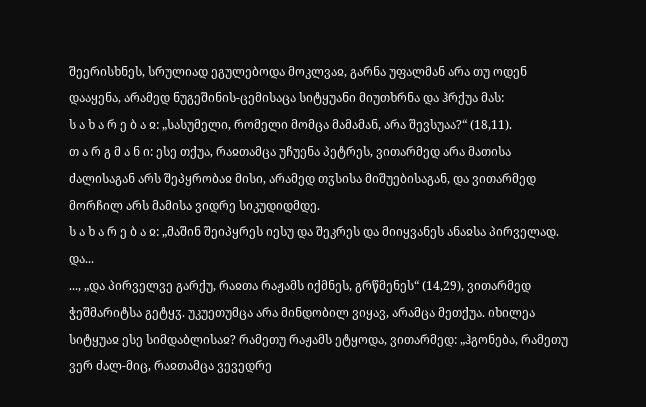შეერისხნეს, სრულიად ეგულებოდა მოკლვაჲ, გარნა უფალმან არა თუ ოდენ დააყენა, არამედ ნუგეშინის-ცემისაცა სიტყუანი მიუთხრნა და ჰრქუა მას:
ს ა ხ ა რ ე ბ ა ჲ: „სასუმელი, რომელი მომცა მამამან, არა შევსუაა?“ (18,11).
თ ა რ გ მ ა ნ ი: ესე თქუა, რაჲთამცა უჩუენა პეტრეს, ვითარმედ არა მათისა ძალისაგან არს შეპყრობაჲ მისი, არამედ თჳსისა მიშუებისაგან, და ვითარმედ მორჩილ არს მამისა ვიდრე სიკუდიდმდე.
ს ა ხ ა რ ე ბ ა ჲ: „მაშინ შეიპყრეს იესუ და შეკრეს და მიიყვანეს ანაჲსა პირველად. და...
..., „და პირველვე გარქუ, რაჲთა რაჟამს იქმნეს, გრწმენეს“ (14,29), ვითარმედ ჭეშმარიტსა გეტყჳ. უკუეთუმცა არა მინდობილ ვიყავ, არამცა მეთქუა. იხილეა სიტყუაჲ ესე სიმდაბლისაჲ? რამეთუ რაჟამს ეტყოდა, ვითარმედ: „ჰგონება, რამეთუ ვერ ძალ-მიც, რაჲთამცა ვევედრე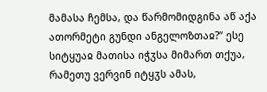მამასა ჩემსა, და წარმომიდგინა აწ აქა ათორმეტი გუნდი ანგელოზთაჲ?“ ესე სიტყუაჲ მათისა იჭჳსა მიმართ თქუა, რამეთუ ვერვინ იტყჳს ამას,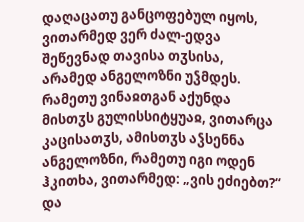დაღაცათუ განცოფებულ იყოს, ვითარმედ ვერ ძალ-ედვა შეწევნად თავისა თჳსისა, არამედ ანგელოზნი უჴმდეს. რამეთუ ვინაჲთგან აქუნდა მისთჳს გულისსიტყუაჲ, ვითარცა კაცისათჳს, ამისთჳს აჴსენნა ანგელოზნი, რამეთუ იგი ოდენ ჰკითხა, ვითარმედ: „ვის ეძიებთ?“ და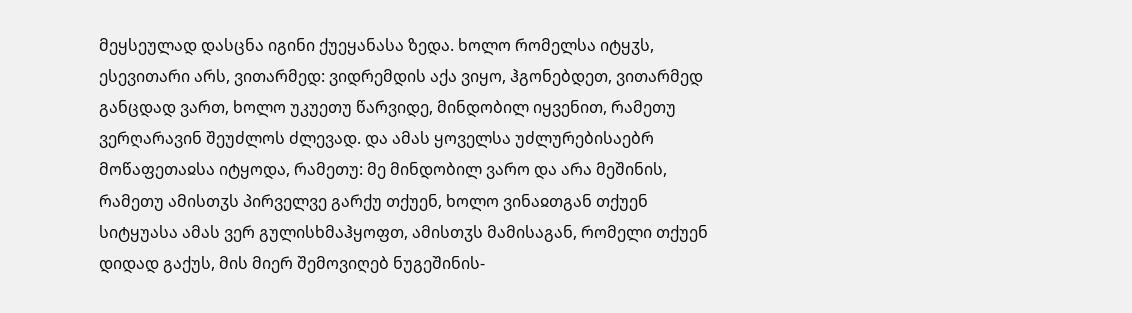მეყსეულად დასცნა იგინი ქუეყანასა ზედა. ხოლო რომელსა იტყჳს, ესევითარი არს, ვითარმედ: ვიდრემდის აქა ვიყო, ჰგონებდეთ, ვითარმედ განცდად ვართ, ხოლო უკუეთუ წარვიდე, მინდობილ იყვენით, რამეთუ ვერღარავინ შეუძლოს ძლევად. და ამას ყოველსა უძლურებისაებრ მოწაფეთაჲსა იტყოდა, რამეთუ: მე მინდობილ ვარო და არა მეშინის, რამეთუ ამისთჳს პირველვე გარქუ თქუენ, ხოლო ვინაჲთგან თქუენ სიტყუასა ამას ვერ გულისხმაჰყოფთ, ამისთჳს მამისაგან, რომელი თქუენ დიდად გაქუს, მის მიერ შემოვიღებ ნუგეშინის-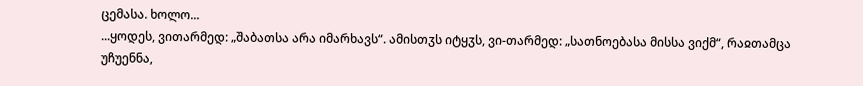ცემასა. ხოლო...
...ყოდეს, ვითარმედ: „შაბათსა არა იმარხავს“. ამისთჳს იტყჳს, ვი-თარმედ: „სათნოებასა მისსა ვიქმ“, რაჲთამცა უჩუენნა,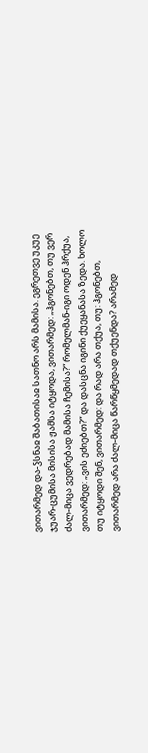ვითარმედ და-ჴსნაჲ შაბათისაჲ სათნო არს მამისა. ეგრეთვე უკუე ჯუარ-ცუმისა მისისა ჟამსა იტყოდა, ვითარმედ: „ჰგონებთ, თუ ვერ ძალ-მიცა ვედრებად მამისა ჩემისა?“ რომელმან-იგი ოდენ ჰრქუა, ვითარმედ: „ვის ეძიებთ?“ და დასცნა იგინი ქუეყანასა ზედა. ხოლო თუ იტყოდი შენ, ვითარმედ: და რად არა თქუა, თუ: ჰგონებთ, ვითარმედ არა ძალ-მიცა წარწყმედად თქუენდა? არამედ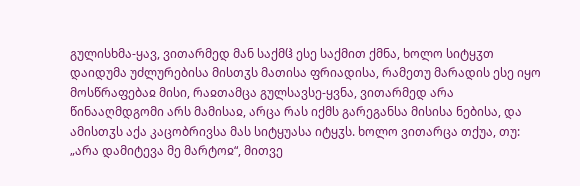გულისხმა-ყავ, ვითარმედ მან საქმჱ ესე საქმით ქმნა, ხოლო სიტყჳთ დაიდუმა უძლურებისა მისთჳს მათისა ფრიადისა, რამეთუ მარადის ესე იყო მოსწრაფებაჲ მისი, რაჲთამცა გულსავსე-ყვნა, ვითარმედ არა წინააღმდგომი არს მამისაჲ, არცა რას იქმს გარეგანსა მისისა ნებისა, და ამისთჳს აქა კაცობრივსა მას სიტყუასა იტყჳს. ხოლო ვითარცა თქუა, თუ: „არა დამიტევა მე მარტოჲ“, მითვე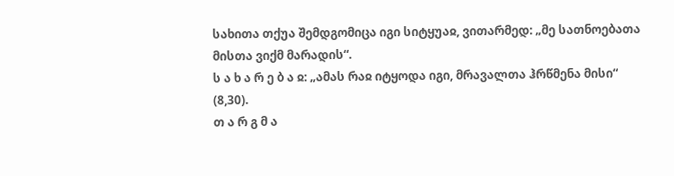სახითა თქუა შემდგომიცა იგი სიტყუაჲ, ვითარმედ: „მე სათნოებათა მისთა ვიქმ მარადის“.
ს ა ხ ა რ ე ბ ა ჲ: „ამას რაჲ იტყოდა იგი, მრავალთა ჰრწმენა მისი“ (8,30).
თ ა რ გ მ ა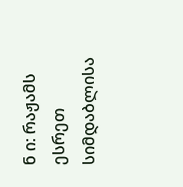ნ ი: რაჟამს ესრეთ სიმდაბლისა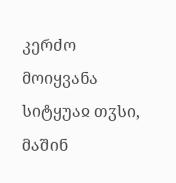კერძო მოიყვანა სიტყუაჲ თჳსი, მაშინ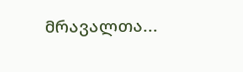მრავალთა...